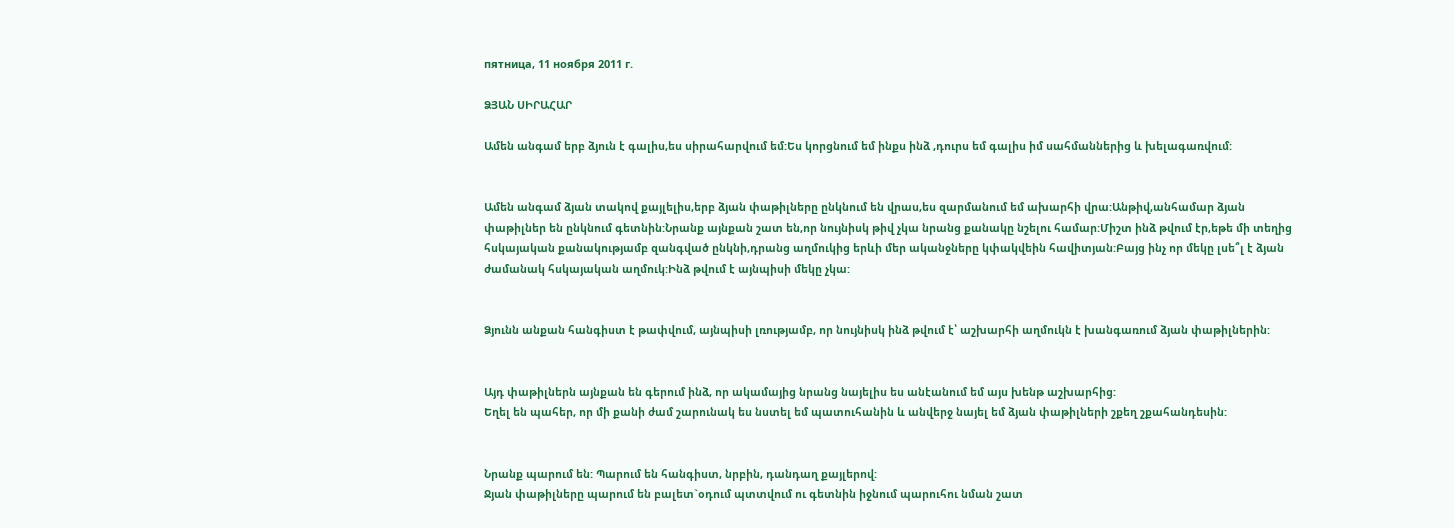пятница, 11 ноября 2011 г.

ՁՅԱՆ ՍԻՐԱՀԱՐ

Ամեն անգամ երբ ձյուն է գալիս,ես սիրահարվում եմ:Ես կորցնում եմ ինքս ինձ ,դուրս եմ գալիս իմ սահմաններից և խելագառվում:


Ամեն անգամ ձյան տակով քայլելիս,երբ ձյան փաթիլները ընկնում են վրաս,ես զարմանում եմ ախարհի վրա:Անթիվ,անհամար ձյան փաթիլներ են ընկնում գետնին:Նրանք այնքան շատ են,որ նույնիսկ թիվ չկա նրանց քանակը նշելու համար:Միշտ ինձ թվում էր,եթե մի տեղից հսկայական քանակությամբ զանգված ընկնի,դրանց աղմուկից երևի մեր ականջները կփակվեին հավիտյան:Բայց ինչ որ մեկը լսե՞լ է ձյան ժամանակ հսկայական աղմուկ:Ինձ թվում է այնպիսի մեկը չկա:


Ձյունն անքան հանգիստ է թափվում, այնպիսի լռությամբ, որ նույնիսկ ինձ թվում է՝ աշխարհի աղմուկն է խանգառում ձյան փաթիլներին:


Այդ փաթիլներն այնքան են գերում ինձ, որ ակամայից նրանց նայելիս ես անէանում եմ այս խենթ աշխարհից:
Եղել են պահեր, որ մի քանի ժամ շարունակ ես նստել եմ պատուհանին և անվերջ նայել եմ ձյան փաթիլների շքեղ շքահանդեսին:


Նրանք պարում են: Պարում են հանգիստ, նրբին, դանդաղ քայլերով:
Ջյան փաթիլները պարում են բալետ`օդում պտտվում ու գետնին իջնում պարուհու նման շատ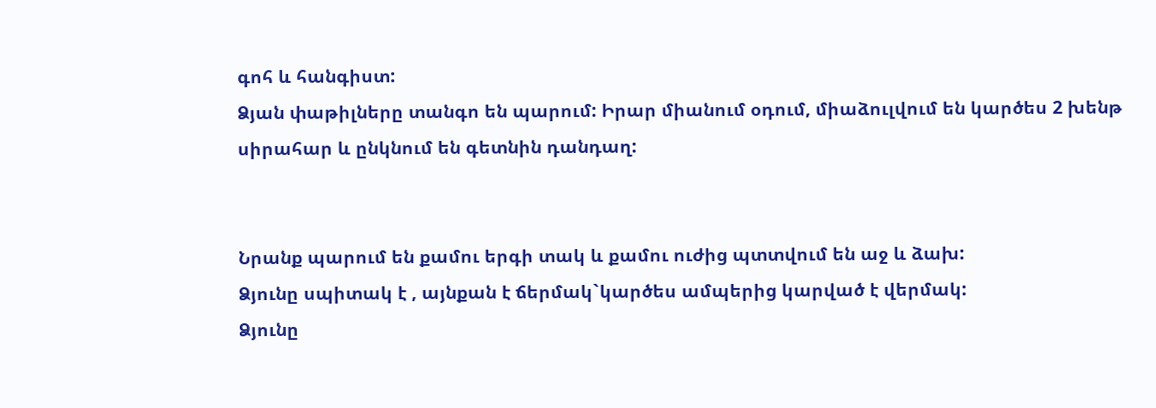գոհ և հանգիստ:
Ձյան փաթիլները տանգո են պարում: Իրար միանում օդում, միաձուլվում են կարծես 2 խենթ սիրահար և ընկնում են գետնին դանդաղ:


Նրանք պարում են քամու երգի տակ և քամու ուժից պտտվում են աջ և ձախ:
Ձյունը սպիտակ է , այնքան է ճերմակ`կարծես ամպերից կարված է վերմակ:
Ձյունը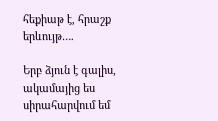հեքիաթ է, հրաշք երևույթ….

Երբ ձյուն է գալիս, ակամայից ես սիրահարվում եմ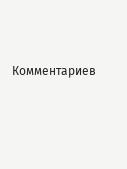Комментариев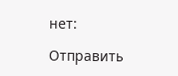нет:

Отправить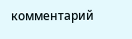комментарий